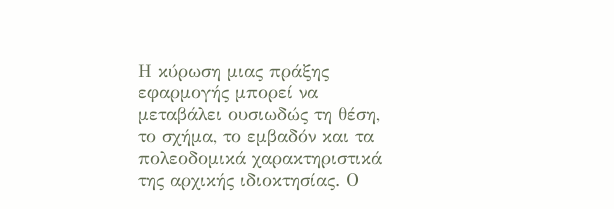Η κύρωση μιας πράξης εφαρμογής μπορεί να μεταβάλει ουσιωδώς τη θέση, το σχήμα, το εμβαδόν και τα πολεοδομικά χαρακτηριστικά της αρχικής ιδιοκτησίας. Ο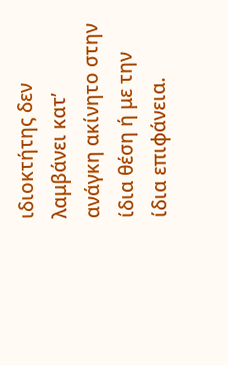ιδιοκτήτης δεν λαμβάνει κατ’ ανάγκη ακίνητο στην ίδια θέση ή με την ίδια επιφάνεια.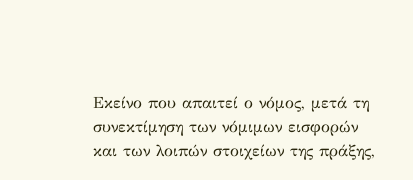Εκείνο που απαιτεί ο νόμος, μετά τη συνεκτίμηση των νόμιμων εισφορών και των λοιπών στοιχείων της πράξης,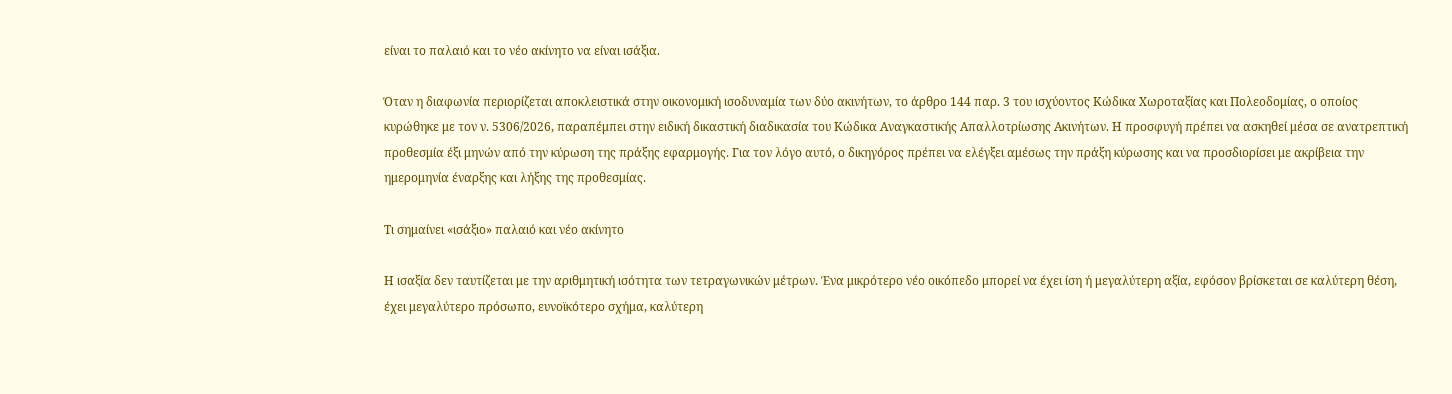είναι το παλαιό και το νέο ακίνητο να είναι ισάξια.

Όταν η διαφωνία περιορίζεται αποκλειστικά στην οικονομική ισοδυναμία των δύο ακινήτων, το άρθρο 144 παρ. 3 του ισχύοντος Κώδικα Χωροταξίας και Πολεοδομίας, ο οποίος κυρώθηκε με τον ν. 5306/2026, παραπέμπει στην ειδική δικαστική διαδικασία του Κώδικα Αναγκαστικής Απαλλοτρίωσης Ακινήτων. Η προσφυγή πρέπει να ασκηθεί μέσα σε ανατρεπτική προθεσμία έξι μηνών από την κύρωση της πράξης εφαρμογής. Για τον λόγο αυτό, ο δικηγόρος πρέπει να ελέγξει αμέσως την πράξη κύρωσης και να προσδιορίσει με ακρίβεια την ημερομηνία έναρξης και λήξης της προθεσμίας.

Τι σημαίνει «ισάξιο» παλαιό και νέο ακίνητο

Η ισαξία δεν ταυτίζεται με την αριθμητική ισότητα των τετραγωνικών μέτρων. Ένα μικρότερο νέο οικόπεδο μπορεί να έχει ίση ή μεγαλύτερη αξία, εφόσον βρίσκεται σε καλύτερη θέση, έχει μεγαλύτερο πρόσωπο, ευνοϊκότερο σχήμα, καλύτερη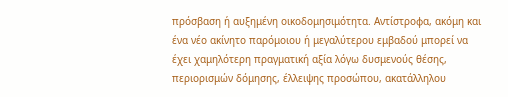πρόσβαση ή αυξημένη οικοδομησιμότητα. Αντίστροφα, ακόμη και ένα νέο ακίνητο παρόμοιου ή μεγαλύτερου εμβαδού μπορεί να έχει χαμηλότερη πραγματική αξία λόγω δυσμενούς θέσης, περιορισμών δόμησης, έλλειψης προσώπου, ακατάλληλου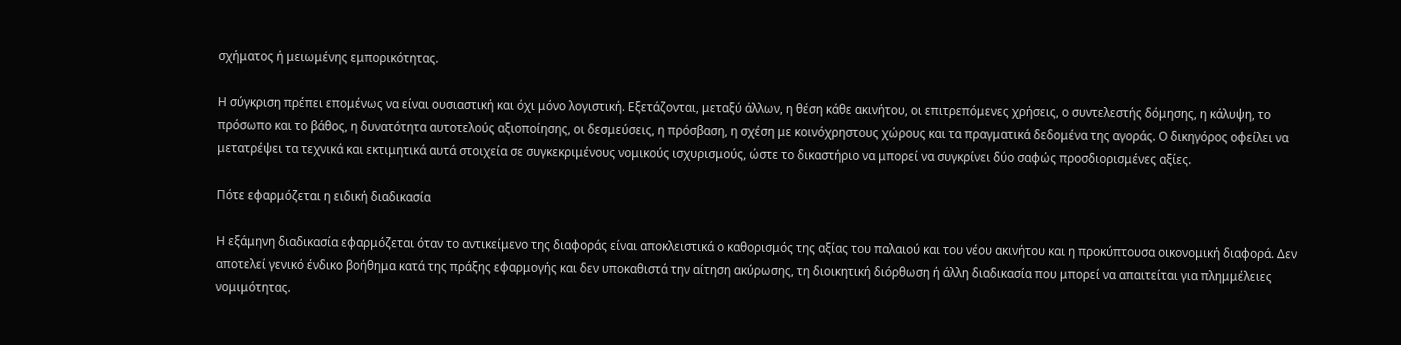σχήματος ή μειωμένης εμπορικότητας.

Η σύγκριση πρέπει επομένως να είναι ουσιαστική και όχι μόνο λογιστική. Εξετάζονται, μεταξύ άλλων, η θέση κάθε ακινήτου, οι επιτρεπόμενες χρήσεις, ο συντελεστής δόμησης, η κάλυψη, το πρόσωπο και το βάθος, η δυνατότητα αυτοτελούς αξιοποίησης, οι δεσμεύσεις, η πρόσβαση, η σχέση με κοινόχρηστους χώρους και τα πραγματικά δεδομένα της αγοράς. Ο δικηγόρος οφείλει να μετατρέψει τα τεχνικά και εκτιμητικά αυτά στοιχεία σε συγκεκριμένους νομικούς ισχυρισμούς, ώστε το δικαστήριο να μπορεί να συγκρίνει δύο σαφώς προσδιορισμένες αξίες.

Πότε εφαρμόζεται η ειδική διαδικασία

Η εξάμηνη διαδικασία εφαρμόζεται όταν το αντικείμενο της διαφοράς είναι αποκλειστικά ο καθορισμός της αξίας του παλαιού και του νέου ακινήτου και η προκύπτουσα οικονομική διαφορά. Δεν αποτελεί γενικό ένδικο βοήθημα κατά της πράξης εφαρμογής και δεν υποκαθιστά την αίτηση ακύρωσης, τη διοικητική διόρθωση ή άλλη διαδικασία που μπορεί να απαιτείται για πλημμέλειες νομιμότητας.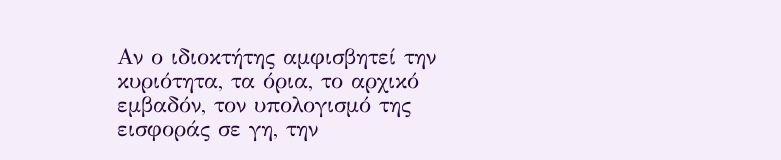Αν ο ιδιοκτήτης αμφισβητεί την κυριότητα, τα όρια, το αρχικό εμβαδόν, τον υπολογισμό της εισφοράς σε γη, την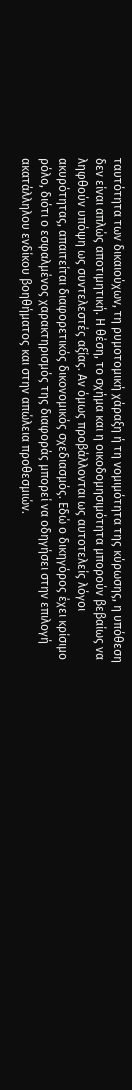ταυτότητα των δικαιούχων, τη ρυμοτομική χάραξη ή τη νομιμότητα της κύρωσης, η υπόθεση δεν είναι απλώς αποτιμητική. Η θέση, το σχήμα και η οικοδομησιμότητα μπορούν βεβαίως να ληφθούν υπόψη ως συντελεστές αξίας. Αν όμως προβάλλονται ως αυτοτελείς λόγοι ακυρότητας, απαιτείται διαφορετικός δικονομικός σχεδιασμός. Εδώ ο δικηγόρος έχει κρίσιμο ρόλο, διότι ο εσφαλμένος χαρακτηρισμός της διαφοράς μπορεί να οδηγήσει στην επιλογή ακατάλληλου ενδίκου βοηθήματος και στην απώλεια προθεσμιών.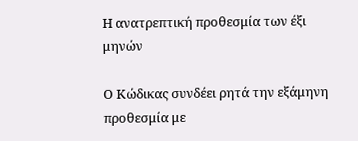Η ανατρεπτική προθεσμία των έξι μηνών

Ο Κώδικας συνδέει ρητά την εξάμηνη προθεσμία με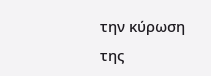την κύρωση της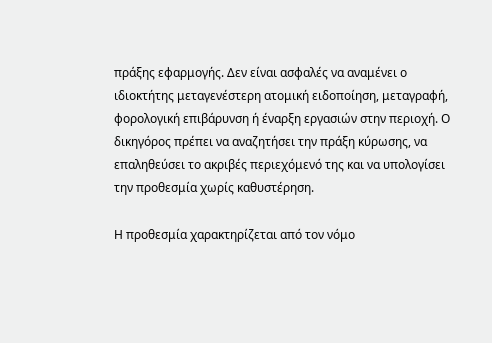πράξης εφαρμογής. Δεν είναι ασφαλές να αναμένει ο ιδιοκτήτης μεταγενέστερη ατομική ειδοποίηση, μεταγραφή, φορολογική επιβάρυνση ή έναρξη εργασιών στην περιοχή. Ο δικηγόρος πρέπει να αναζητήσει την πράξη κύρωσης, να επαληθεύσει το ακριβές περιεχόμενό της και να υπολογίσει την προθεσμία χωρίς καθυστέρηση.

Η προθεσμία χαρακτηρίζεται από τον νόμο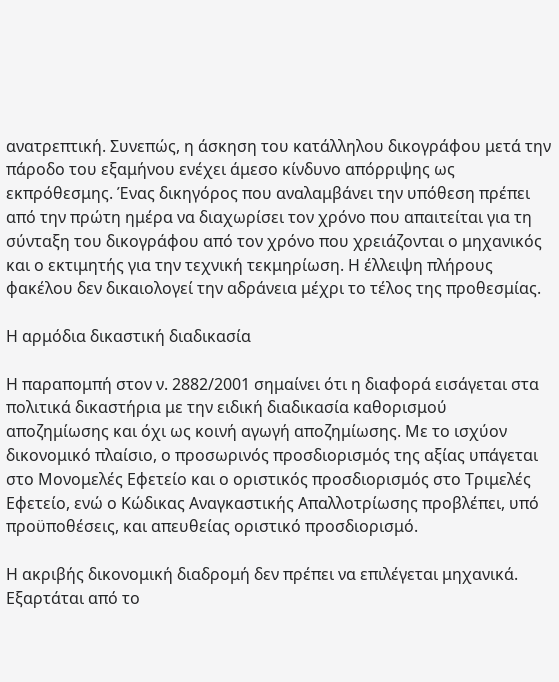ανατρεπτική. Συνεπώς, η άσκηση του κατάλληλου δικογράφου μετά την πάροδο του εξαμήνου ενέχει άμεσο κίνδυνο απόρριψης ως εκπρόθεσμης. Ένας δικηγόρος που αναλαμβάνει την υπόθεση πρέπει από την πρώτη ημέρα να διαχωρίσει τον χρόνο που απαιτείται για τη σύνταξη του δικογράφου από τον χρόνο που χρειάζονται ο μηχανικός και ο εκτιμητής για την τεχνική τεκμηρίωση. Η έλλειψη πλήρους φακέλου δεν δικαιολογεί την αδράνεια μέχρι το τέλος της προθεσμίας.

Η αρμόδια δικαστική διαδικασία

Η παραπομπή στον ν. 2882/2001 σημαίνει ότι η διαφορά εισάγεται στα πολιτικά δικαστήρια με την ειδική διαδικασία καθορισμού αποζημίωσης και όχι ως κοινή αγωγή αποζημίωσης. Με το ισχύον δικονομικό πλαίσιο, ο προσωρινός προσδιορισμός της αξίας υπάγεται στο Μονομελές Εφετείο και ο οριστικός προσδιορισμός στο Τριμελές Εφετείο, ενώ ο Κώδικας Αναγκαστικής Απαλλοτρίωσης προβλέπει, υπό προϋποθέσεις, και απευθείας οριστικό προσδιορισμό.

Η ακριβής δικονομική διαδρομή δεν πρέπει να επιλέγεται μηχανικά. Εξαρτάται από το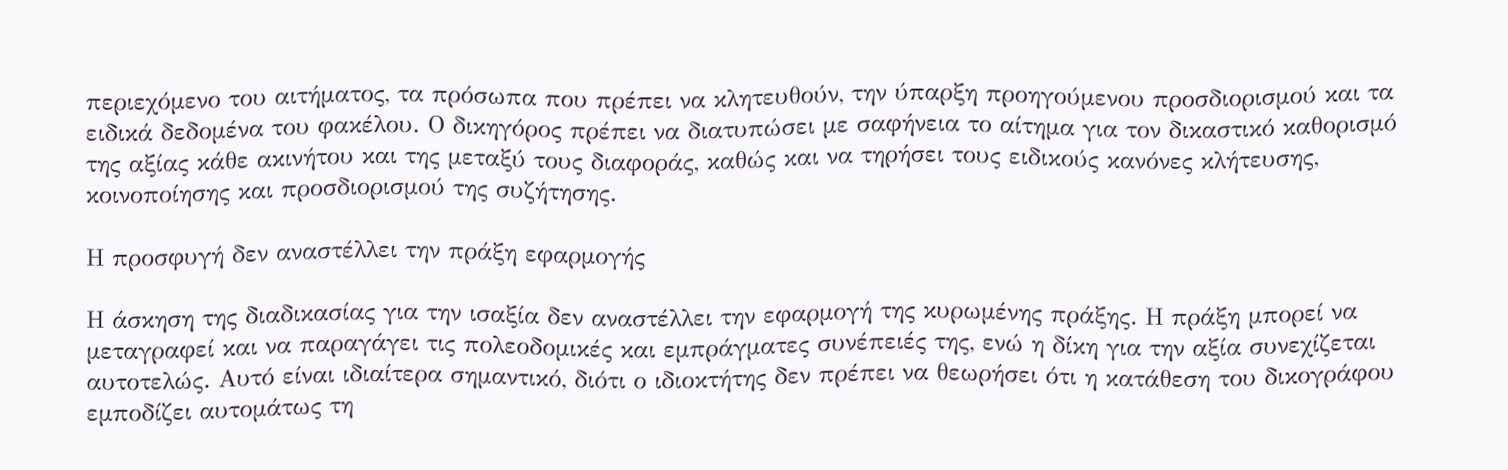περιεχόμενο του αιτήματος, τα πρόσωπα που πρέπει να κλητευθούν, την ύπαρξη προηγούμενου προσδιορισμού και τα ειδικά δεδομένα του φακέλου. Ο δικηγόρος πρέπει να διατυπώσει με σαφήνεια το αίτημα για τον δικαστικό καθορισμό της αξίας κάθε ακινήτου και της μεταξύ τους διαφοράς, καθώς και να τηρήσει τους ειδικούς κανόνες κλήτευσης, κοινοποίησης και προσδιορισμού της συζήτησης.

Η προσφυγή δεν αναστέλλει την πράξη εφαρμογής

Η άσκηση της διαδικασίας για την ισαξία δεν αναστέλλει την εφαρμογή της κυρωμένης πράξης. Η πράξη μπορεί να μεταγραφεί και να παραγάγει τις πολεοδομικές και εμπράγματες συνέπειές της, ενώ η δίκη για την αξία συνεχίζεται αυτοτελώς. Αυτό είναι ιδιαίτερα σημαντικό, διότι ο ιδιοκτήτης δεν πρέπει να θεωρήσει ότι η κατάθεση του δικογράφου εμποδίζει αυτομάτως τη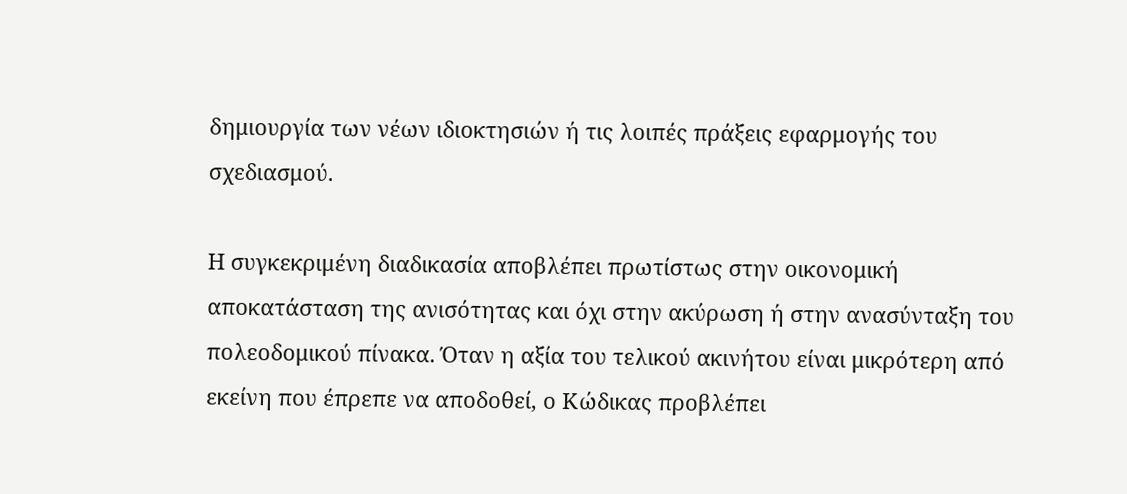δημιουργία των νέων ιδιοκτησιών ή τις λοιπές πράξεις εφαρμογής του σχεδιασμού.

Η συγκεκριμένη διαδικασία αποβλέπει πρωτίστως στην οικονομική αποκατάσταση της ανισότητας και όχι στην ακύρωση ή στην ανασύνταξη του πολεοδομικού πίνακα. Όταν η αξία του τελικού ακινήτου είναι μικρότερη από εκείνη που έπρεπε να αποδοθεί, ο Κώδικας προβλέπει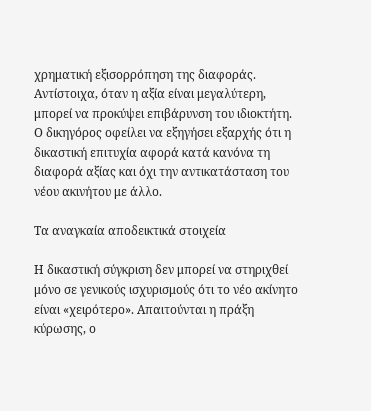χρηματική εξισορρόπηση της διαφοράς. Αντίστοιχα, όταν η αξία είναι μεγαλύτερη, μπορεί να προκύψει επιβάρυνση του ιδιοκτήτη. Ο δικηγόρος οφείλει να εξηγήσει εξαρχής ότι η δικαστική επιτυχία αφορά κατά κανόνα τη διαφορά αξίας και όχι την αντικατάσταση του νέου ακινήτου με άλλο.

Τα αναγκαία αποδεικτικά στοιχεία

Η δικαστική σύγκριση δεν μπορεί να στηριχθεί μόνο σε γενικούς ισχυρισμούς ότι το νέο ακίνητο είναι «χειρότερο». Απαιτούνται η πράξη κύρωσης, ο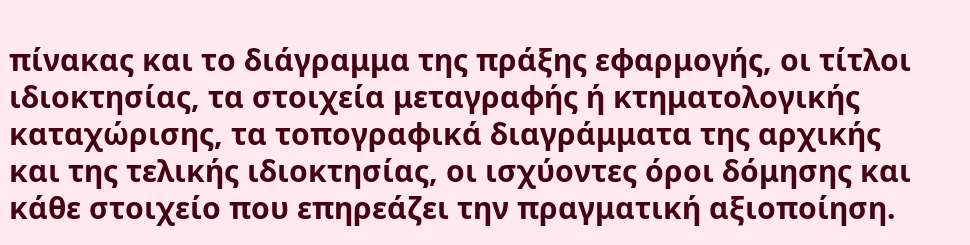πίνακας και το διάγραμμα της πράξης εφαρμογής, οι τίτλοι ιδιοκτησίας, τα στοιχεία μεταγραφής ή κτηματολογικής καταχώρισης, τα τοπογραφικά διαγράμματα της αρχικής και της τελικής ιδιοκτησίας, οι ισχύοντες όροι δόμησης και κάθε στοιχείο που επηρεάζει την πραγματική αξιοποίηση.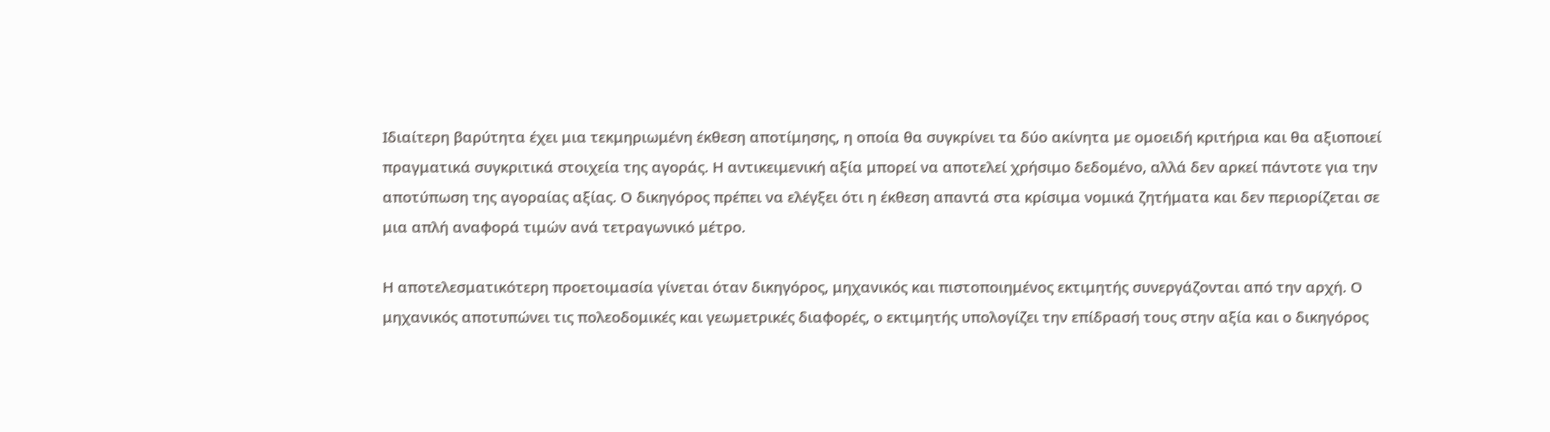Ιδιαίτερη βαρύτητα έχει μια τεκμηριωμένη έκθεση αποτίμησης, η οποία θα συγκρίνει τα δύο ακίνητα με ομοειδή κριτήρια και θα αξιοποιεί πραγματικά συγκριτικά στοιχεία της αγοράς. Η αντικειμενική αξία μπορεί να αποτελεί χρήσιμο δεδομένο, αλλά δεν αρκεί πάντοτε για την αποτύπωση της αγοραίας αξίας. Ο δικηγόρος πρέπει να ελέγξει ότι η έκθεση απαντά στα κρίσιμα νομικά ζητήματα και δεν περιορίζεται σε μια απλή αναφορά τιμών ανά τετραγωνικό μέτρο.

Η αποτελεσματικότερη προετοιμασία γίνεται όταν δικηγόρος, μηχανικός και πιστοποιημένος εκτιμητής συνεργάζονται από την αρχή. Ο μηχανικός αποτυπώνει τις πολεοδομικές και γεωμετρικές διαφορές, ο εκτιμητής υπολογίζει την επίδρασή τους στην αξία και ο δικηγόρος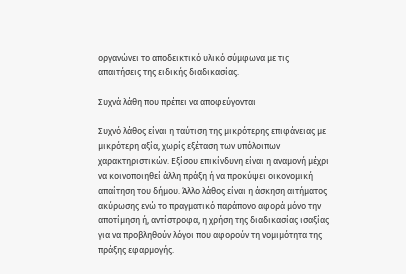οργανώνει το αποδεικτικό υλικό σύμφωνα με τις απαιτήσεις της ειδικής διαδικασίας.

Συχνά λάθη που πρέπει να αποφεύγονται

Συχνό λάθος είναι η ταύτιση της μικρότερης επιφάνειας με μικρότερη αξία, χωρίς εξέταση των υπόλοιπων χαρακτηριστικών. Εξίσου επικίνδυνη είναι η αναμονή μέχρι να κοινοποιηθεί άλλη πράξη ή να προκύψει οικονομική απαίτηση του δήμου. Άλλο λάθος είναι η άσκηση αιτήματος ακύρωσης ενώ το πραγματικό παράπονο αφορά μόνο την αποτίμηση ή, αντίστροφα, η χρήση της διαδικασίας ισαξίας για να προβληθούν λόγοι που αφορούν τη νομιμότητα της πράξης εφαρμογής.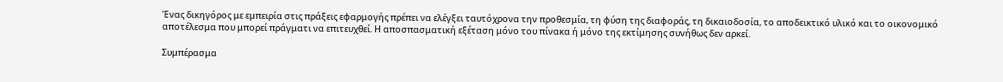Ένας δικηγόρος με εμπειρία στις πράξεις εφαρμογής πρέπει να ελέγξει ταυτόχρονα την προθεσμία, τη φύση της διαφοράς, τη δικαιοδοσία, το αποδεικτικό υλικό και το οικονομικό αποτέλεσμα που μπορεί πράγματι να επιτευχθεί. Η αποσπασματική εξέταση μόνο του πίνακα ή μόνο της εκτίμησης συνήθως δεν αρκεί.

Συμπέρασμα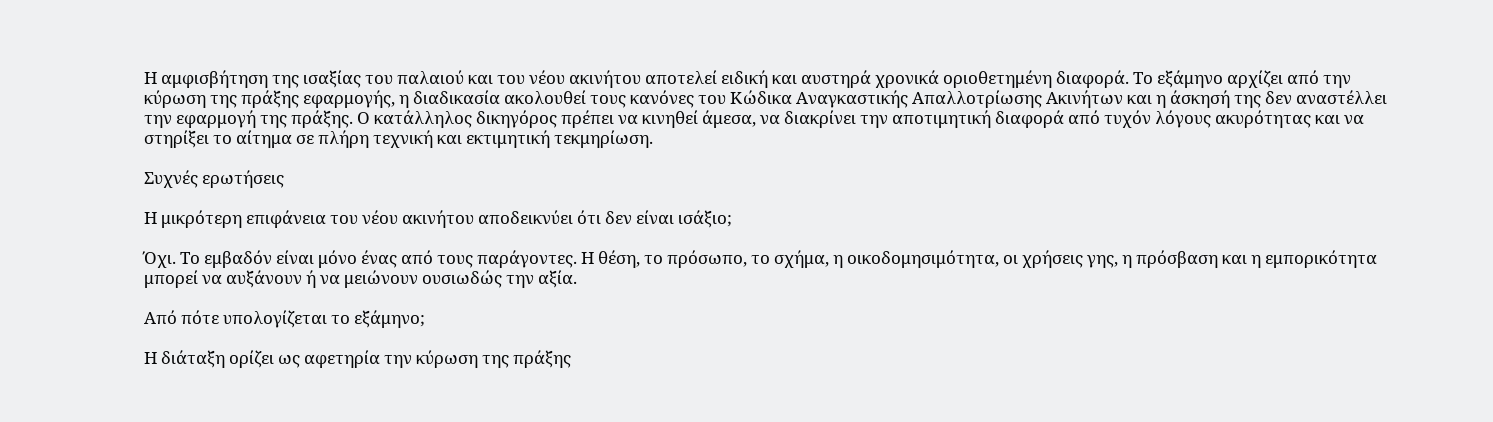Η αμφισβήτηση της ισαξίας του παλαιού και του νέου ακινήτου αποτελεί ειδική και αυστηρά χρονικά οριοθετημένη διαφορά. Το εξάμηνο αρχίζει από την κύρωση της πράξης εφαρμογής, η διαδικασία ακολουθεί τους κανόνες του Κώδικα Αναγκαστικής Απαλλοτρίωσης Ακινήτων και η άσκησή της δεν αναστέλλει την εφαρμογή της πράξης. Ο κατάλληλος δικηγόρος πρέπει να κινηθεί άμεσα, να διακρίνει την αποτιμητική διαφορά από τυχόν λόγους ακυρότητας και να στηρίξει το αίτημα σε πλήρη τεχνική και εκτιμητική τεκμηρίωση.

Συχνές ερωτήσεις

Η μικρότερη επιφάνεια του νέου ακινήτου αποδεικνύει ότι δεν είναι ισάξιο;

Όχι. Το εμβαδόν είναι μόνο ένας από τους παράγοντες. Η θέση, το πρόσωπο, το σχήμα, η οικοδομησιμότητα, οι χρήσεις γης, η πρόσβαση και η εμπορικότητα μπορεί να αυξάνουν ή να μειώνουν ουσιωδώς την αξία.

Από πότε υπολογίζεται το εξάμηνο;

Η διάταξη ορίζει ως αφετηρία την κύρωση της πράξης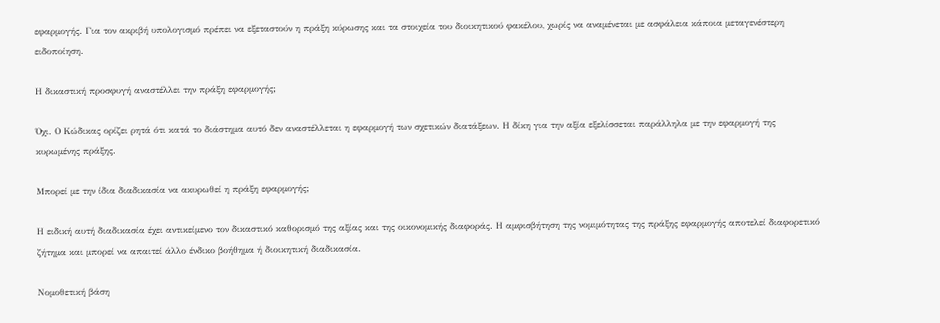εφαρμογής. Για τον ακριβή υπολογισμό πρέπει να εξεταστούν η πράξη κύρωσης και τα στοιχεία του διοικητικού φακέλου, χωρίς να αναμένεται με ασφάλεια κάποια μεταγενέστερη ειδοποίηση.

Η δικαστική προσφυγή αναστέλλει την πράξη εφαρμογής;

Όχι. Ο Κώδικας ορίζει ρητά ότι κατά το διάστημα αυτό δεν αναστέλλεται η εφαρμογή των σχετικών διατάξεων. Η δίκη για την αξία εξελίσσεται παράλληλα με την εφαρμογή της κυρωμένης πράξης.

Μπορεί με την ίδια διαδικασία να ακυρωθεί η πράξη εφαρμογής;

Η ειδική αυτή διαδικασία έχει αντικείμενο τον δικαστικό καθορισμό της αξίας και της οικονομικής διαφοράς. Η αμφισβήτηση της νομιμότητας της πράξης εφαρμογής αποτελεί διαφορετικό ζήτημα και μπορεί να απαιτεί άλλο ένδικο βοήθημα ή διοικητική διαδικασία.

Νομοθετική βάση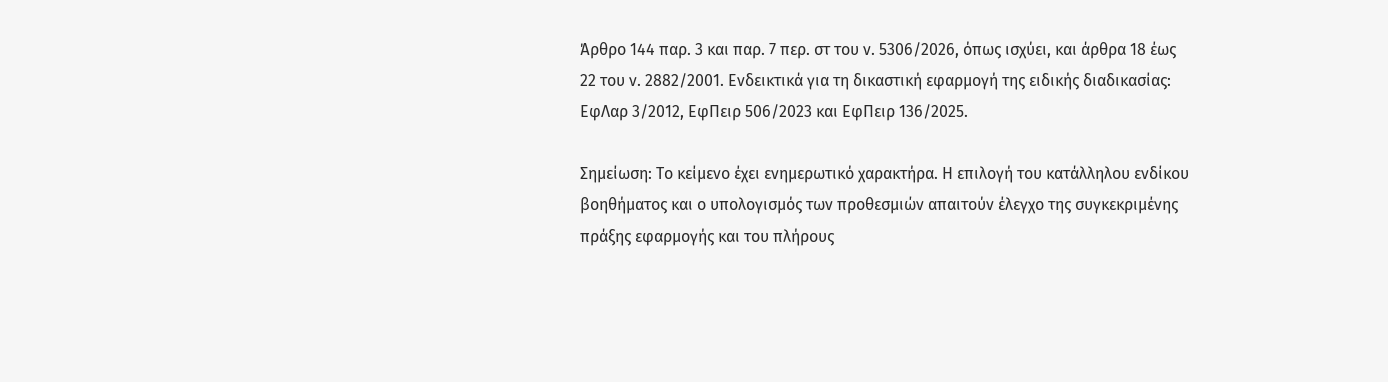Άρθρο 144 παρ. 3 και παρ. 7 περ. στ του ν. 5306/2026, όπως ισχύει, και άρθρα 18 έως 22 του ν. 2882/2001. Ενδεικτικά για τη δικαστική εφαρμογή της ειδικής διαδικασίας: ΕφΛαρ 3/2012, ΕφΠειρ 506/2023 και ΕφΠειρ 136/2025.

Σημείωση: Το κείμενο έχει ενημερωτικό χαρακτήρα. Η επιλογή του κατάλληλου ενδίκου βοηθήματος και ο υπολογισμός των προθεσμιών απαιτούν έλεγχο της συγκεκριμένης πράξης εφαρμογής και του πλήρους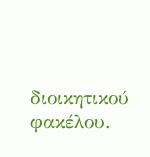διοικητικού φακέλου.